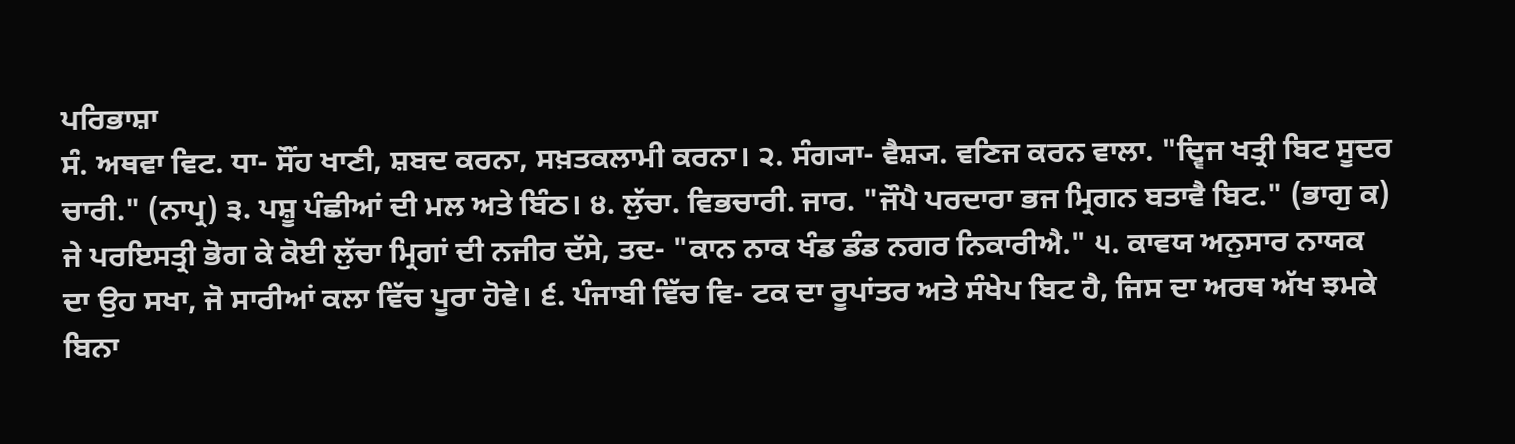ਪਰਿਭਾਸ਼ਾ
ਸੰ. ਅਥਵਾ ਵਿਟ. ਧਾ- ਸੌਂਹ ਖਾਣੀ, ਸ਼ਬਦ ਕਰਨਾ, ਸਖ਼ਤਕਲਾਮੀ ਕਰਨਾ। ੨. ਸੰਗ੍ਯਾ- ਵੈਸ਼੍ਯ. ਵਣਿਜ ਕਰਨ ਵਾਲਾ. "ਦ੍ਵਿਜ ਖਤ੍ਰੀ ਬਿਟ ਸੂਦਰ ਚਾਰੀ." (ਨਾਪ੍ਰ) ੩. ਪਸ਼ੂ ਪੰਛੀਆਂ ਦੀ ਮਲ ਅਤੇ ਬਿੰਠ। ੪. ਲੁੱਚਾ. ਵਿਭਚਾਰੀ. ਜਾਰ. "ਜੌਪੈ ਪਰਦਾਰਾ ਭਜ ਮ੍ਰਿਗਨ ਬਤਾਵੈ ਬਿਟ." (ਭਾਗੁ ਕ) ਜੇ ਪਰਇਸਤ੍ਰੀ ਭੋਗ ਕੇ ਕੋਈ ਲੁੱਚਾ ਮ੍ਰਿਗਾਂ ਦੀ ਨਜੀਰ ਦੱਸੇ, ਤਦ- "ਕਾਨ ਨਾਕ ਖੰਡ ਡੰਡ ਨਗਰ ਨਿਕਾਰੀਐ." ੫. ਕਾਵਯ ਅਨੁਸਾਰ ਨਾਯਕ ਦਾ ਉਹ ਸਖਾ, ਜੋ ਸਾਰੀਆਂ ਕਲਾ ਵਿੱਚ ਪੂਰਾ ਹੋਵੇ। ੬. ਪੰਜਾਬੀ ਵਿੱਚ ਵਿ- ਟਕ ਦਾ ਰੂਪਾਂਤਰ ਅਤੇ ਸੰਖੇਪ ਬਿਟ ਹੈ, ਜਿਸ ਦਾ ਅਰਥ ਅੱਖ ਝਮਕੇ ਬਿਨਾ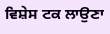ਵਿਸ਼ੇਸ ਟਕ ਲਾਉਣਾ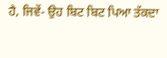ਹੈ, ਜਿਵੇਂ- ਉਹ ਬਿਟ ਬਿਟ ਪਿਆ ਤੱਕਦਾ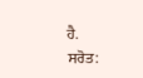ਹੈ.
ਸਰੋਤ: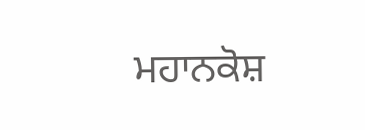ਮਹਾਨਕੋਸ਼